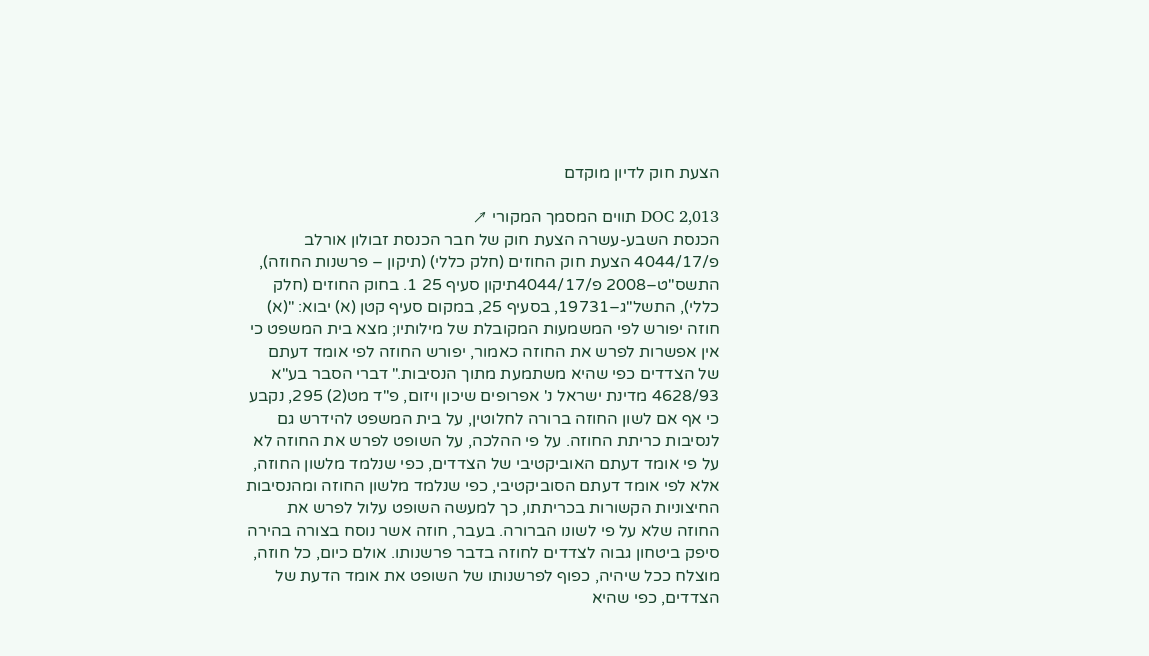הצעת חוק לדיון מוקדם

DOC 2,013 תווים המסמך המקורי ↗
הכנסת השבע-עשרה הצעת חוק של חבר הכנסת זבולון אורלב פ/4044/17 הצעת חוק החוזים (חלק כללי) (תיקון – פרשנות החוזה), התשס"ט–2008 פ/4044/17תיקון סעיף 25 1. בחוק החוזים (חלק כללי), התשל"ג–19731, בסעיף 25, במקום סעיף קטן (א) יבוא: "(א) חוזה יפורש לפי המשמעות המקובלת של מילותיו; מצא בית המשפט כי אין אפשרות לפרש את החוזה כאמור, יפורש החוזה לפי אומד דעתם של הצדדים כפי שהיא משתמעת מתוך הנסיבות." דברי הסבר בע"א 4628/93 מדינת ישראל נ' אפרופים שיכון ויזום, פ"ד מט(2) 295, נקבע כי אף אם לשון החוזה ברורה לחלוטין, על בית המשפט להידרש גם לנסיבות כריתת החוזה. על פי ההלכה, על השופט לפרש את החוזה לא על פי אומד דעתם האוביקטיבי של הצדדים, כפי שנלמד מלשון החוזה, אלא לפי אומד דעתם הסוביקטיבי, כפי שנלמד מלשון החוזה ומהנסיבות החיצוניות הקשורות בכריתתו, כך למעשה השופט עלול לפרש את החוזה שלא על פי לשונו הברורה. בעבר, חוזה אשר נוסח בצורה בהירה סיפק ביטחון גבוה לצדדים לחוזה בדבר פרשנותו. אולם כיום, כל חוזה, מוצלח ככל שיהיה, כפוף לפרשנותו של השופט את אומד הדעת של הצדדים, כפי שהיא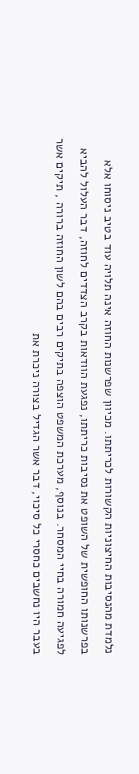נלמדת מהנסיבות החיצוניות הקשורות לכריתתו. מכיוון שפרשנות החוזה אינה תלויה עוד בטיב ניסוחו אלא בפרשנותו החופשית של השופט את נסיבות כריתתו, נפגעת הוודאות בקרב הצדדים לחוזה, דבר העלול להביא לפגיעה חמורה בחיי המסחר. בנוסף, מערכת המשפט הוצפה בתיקים רבים בהם לשון החוזה ברורה , תיקים אשר בעבר היו נחשבים כחסרי כל סיכוי, דבר אשר הגדיל בצורה ניכרת את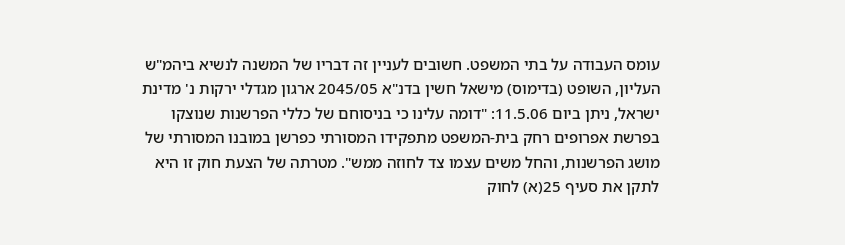עומס העבודה על בתי המשפט. חשובים לעניין זה דבריו של המשנה לנשיא ביהמ"ש העליון, השופט (בדימוס) מישאל חשין בדנ"א 2045/05 ארגון מגדלי ירקות נ' מדינת ישראל, ניתן ביום 11.5.06: "דומה עלינו כי בניסוחם של כללי הפרשנות שנוצקו בפרשת אפרופים רחק בית-המשפט מתפקידו המסורתי כפרשן במובנו המסורתי של מושג הפרשנות, והחל משים עצמו צד לחוזה ממש". מטרתה של הצעת חוק זו היא לתקן את סעיף 25(א) לחוק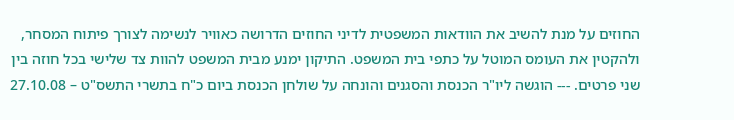החוזים על מנת להשיב את הוודאות המשפטית לדיני החוזים הדרושה כאוויר לנשימה לצורך פיתוח המסחר, ולהקטין את העומס המוטל על כתפי בית המשפט. התיקון ימנע מבית המשפט להוות צד שלישי בכל חוזה בין שני פרטים. --- הוגשה ליו"ר הכנסת והסגנים והונחה על שולחן הכנסת ביום כ"ח בתשרי התשס"ט – 27.10.08